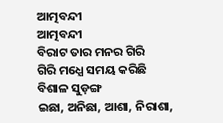ଆତ୍ମବନ୍ଦୀ
ଆତ୍ମବନ୍ଦୀ
ବିରାଟ ତାର ମନର ଗିରି
ଗିରି ମଧ୍ଯେ ସମୟ କରିଛି ବିଶାଳ ସୁଡ଼ଙ୍ଗ
ଇଛା, ଅନିଛା, ଆଶା, ନିରାଶା,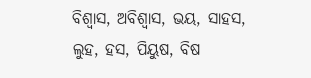ବିଶ୍ୱାସ, ଅବିଶ୍ବାସ, ଭୟ, ସାହସ,
ଲୁହ, ହସ, ପିୟୁଷ, ବିଷ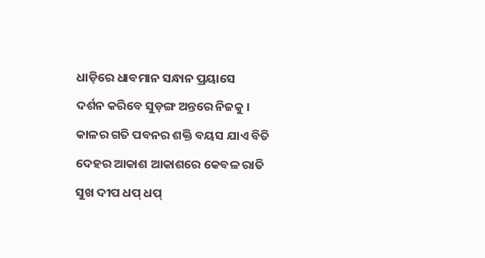ଧାଡ଼ିରେ ଧାବମାନ ସନ୍ଧାନ ପ୍ରୟାସେ
ଦର୍ଶନ କରିବେ ସୁଡ଼ଙ୍ଗ ଅନ୍ତରେ ନିଜକୁ ।
କାଳର ଗତି ପବନର ଶକ୍ତି ବୟସ ଯାଏ ବିତି
ଦେହର ଆକାଶ ଆକାଶରେ କେବଳ ରାତି
ସୁଖ ଦୀପ ଧପ୍ ଧପ୍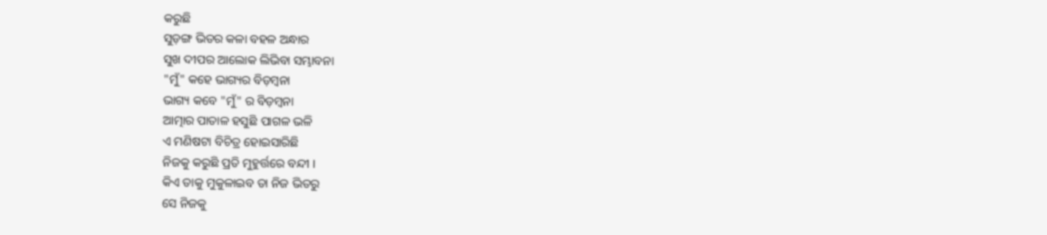କରୁଛି
ସୁଡ଼ଙ୍ଗ ଭିତର କଳା ବହଳ ଅନ୍ଧାର
ସୁଖ ଦୀପର ଆଲୋକ ଲିଭିବା ସମ୍ଭାବନା
"ମୁଁ" କହେ ଭାଗ୍ୟର ବିଡ଼ମ୍ବନା
ଭାଗ୍ୟ କବେ "ମୁଁ" ର ବିଡ଼ମ୍ବନା
ଆତ୍ମାର ପାତାଳ ହସୁଛି ପାଗଳ ଭଳି
ଏ ମଣିଷଟା ବିଚିତ୍ର ହୋଇସାରିଛି
ନିଜକୁ କରୁଛି ପ୍ରତି ମୁହୁର୍ତ୍ତରେ ବନ୍ଦୀ ।
କିଏ ତାକୁ ମୁକୁଳାଇବ ତା ନିଜ ଭିତରୁ
ସେ ନିଜକୁ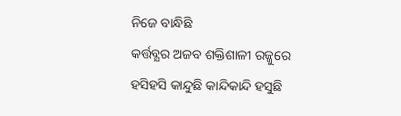ନିଜେ ବାନ୍ଧିଛି
କର୍ତ୍ତବ୍ଯର ଅଜବ ଶକ୍ତିଶାଳୀ ରଜ୍ଜୁରେ
ହସିହସି କାନ୍ଦୁଛି କାନ୍ଦିକାନ୍ଦି ହସୁଛି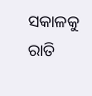ସକାଳକୁ ରାତି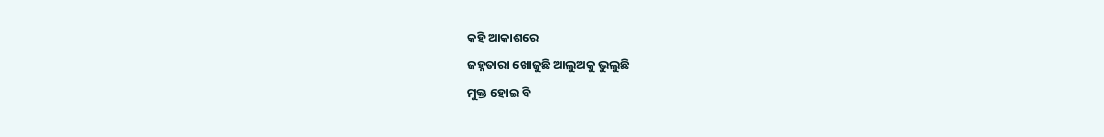କହି ଆକାଶରେ
ଜହ୍ନତାରା ଖୋଜୁଛି ଆଲୁଅକୁ ଭୁଲୁଛି
ମୁକ୍ତ ହୋଇ ବି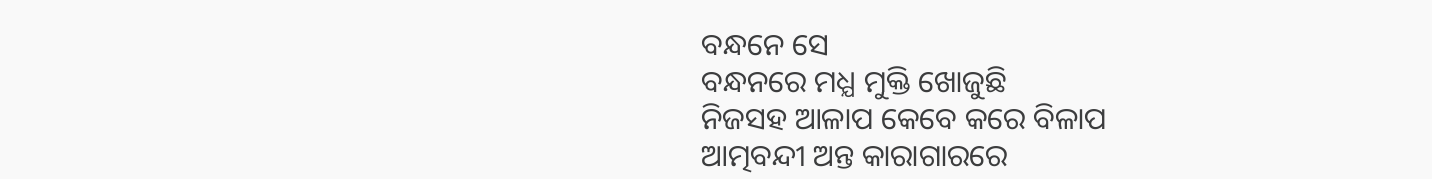ବନ୍ଧନେ ସେ
ବନ୍ଧନରେ ମଧ୍ଯ ମୁକ୍ତି ଖୋଜୁଛି
ନିଜସହ ଆଳାପ କେବେ କରେ ବିଳାପ
ଆତ୍ମବନ୍ଦୀ ଅନ୍ତ କାରାଗାରରେ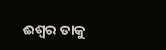ଈଶ୍ବର ତାକୁ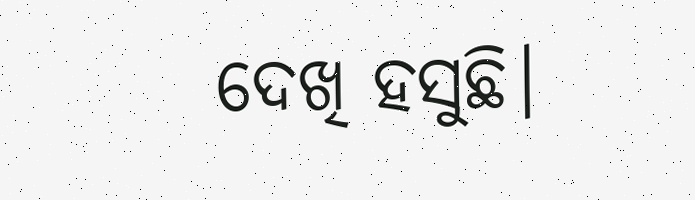ଦେଖି ହସୁଛି।